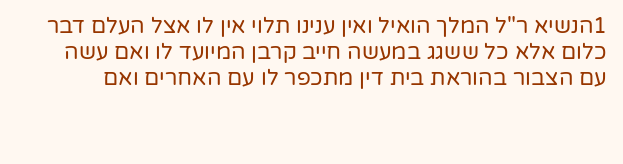1הנשיא ר"ל המלך הואיל ואין ענינו תלוי אין לו אצל העלם דבר כלום אלא כל ששגג במעשה חייב קרבן המיועד לו ואם עשה עם הצבור בהוראת בית דין מתכפר לו עם האחרים ואם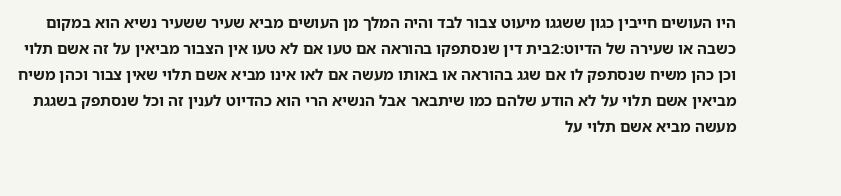היו העושים חייבין כגון ששגגו מיעוט צבור לבד והיה המלך מן העושים מביא שעיר ששעיר נשיא הוא במקום כשבה או שעירה של הדיוט:2בית דין שנסתפקו בהוראה אם טעו אם לא טעו אין הצבור מביאין על זה אשם תלוי וכן כהן משיח שנסתפק לו אם שגג בהוראה או באותו מעשה אם לאו אינו מביא אשם תלוי שאין צבור וכהן משיח מביאין אשם תלוי על לא הודע שלהם כמו שיתבאר אבל הנשיא הרי הוא כהדיוט לענין זה וכל שנסתפק בשגגת מעשה מביא אשם תלוי על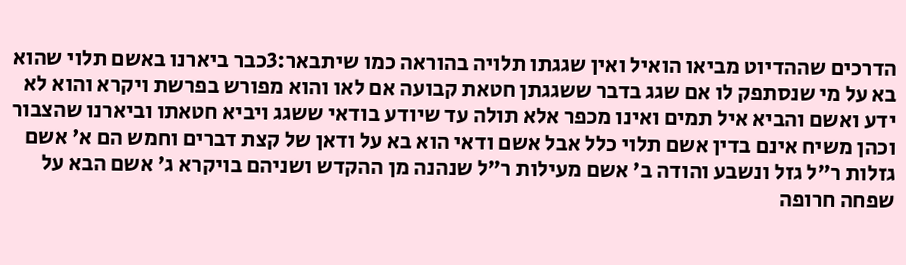הדרכים שההדיוט מביאו הואיל ואין שגגתו תלויה בהוראה כמו שיתבאר:3כבר ביארנו באשם תלוי שהוא בא על מי שנסתפק לו אם שגג בדבר ששגגתן חטאת קבועה אם לאו והוא מפורש בפרשת ויקרא והוא לא ידע ואשם והביא איל תמים ואינו מכפר אלא תולה עד שיודע בודאי ששגג ויביא חטאתו וביארנו שהצבור וכהן משיח אינם בדין אשם תלוי כלל אבל אשם ודאי הוא בא על ודאן של קצת דברים וחמש הם א' אשם גזלות ר"ל גזל ונשבע והודה ב' אשם מעילות ר"ל שנהנה מן ההקדש ושניהם בויקרא ג' אשם הבא על שפחה חרופה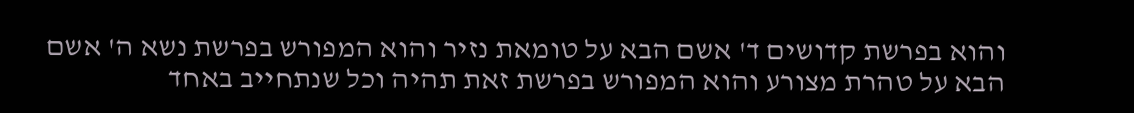והוא בפרשת קדושים ד' אשם הבא על טומאת נזיר והוא המפורש בפרשת נשא ה' אשם הבא על טהרת מצורע והוא המפורש בפרשת זאת תהיה וכל שנתחייב באחד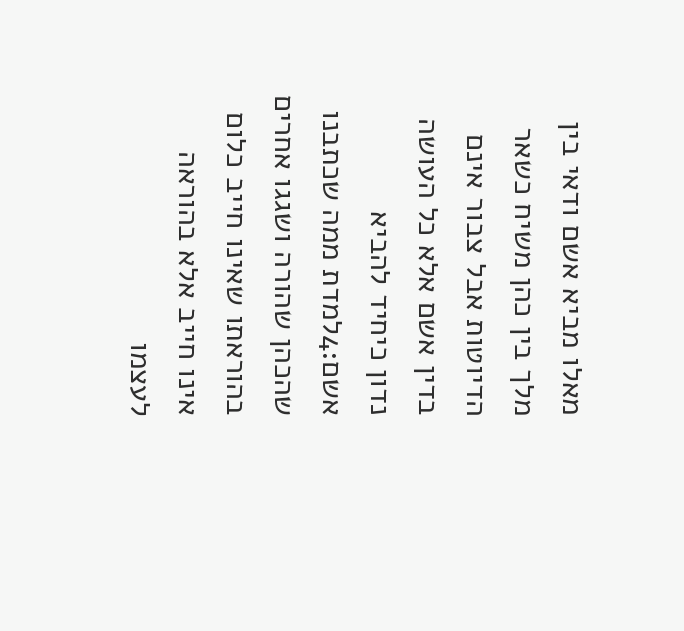מאלו מביא אשם ודאי בין מלך בין כהן משיח כשאר הדיוטות אבל צבור אינם בדין אשם אלא כל העושה נדון כיחיד להביא אשם:4למדת ממה שכתבנו שהכהן שהורה ושגגו אחרים בהוראתו שאינו חייב כלום אינו חייב אלא בהוראה לעצמו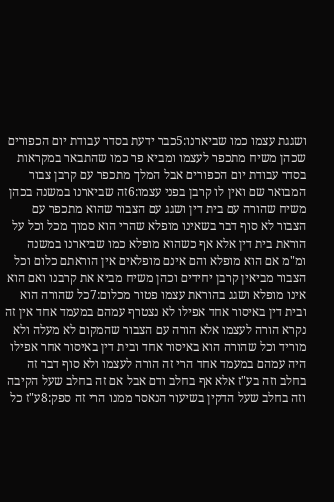ושגגת עצמו כמו שביארנו:5כבר ידעת בסדר עבודת יום הכפורים שכהן משיח מתכפר לעצמו ומביא פר כמו שהתבאר במקראות בסדר עבודת יום הכפורים אבל המלך מתכפר עם קרבן צבור המבואר שם ואין לו קרבן בפני עצמו:6זה שביארנו במשנה בכהן משיח שהורה עם בית דין ושגג עם הצבור שהוא מתכפר עם הצבור לא סוף דבר בשאינו מופלא שהרי הוא סמוך מכל וכל על הוראת בית דין אלא אף כשהוא מופלא כמו שביארנו במשנה ומ"מ אם הוא מופלא והם אינם מופלאים אין הוראתם כלום וכל הצבור מביאין קרבן יחידים וכהן משיח מביא את קרבנו ואם הוא אינו מופלא ושגג בהוראת עצמו פטור מכלום:7כל שהורה הוא ובית דין באיסור אחד אפילו לא נצטרף עמהם במעמד אחד אין זה נקרא הורה לעצמו אלא הורה עם הצבור שהמקום לא מעלה ולא מוריד וכל שהורה הוא באיסור אחד ובית דין באיסור אחר אפילו היה עמהם במעמד אחד הרי זה הורה לעצמו ולא סוף דבר זה בחלב וזה בע"ז אלא אף בחלב ודם אבל אם זה בחלב שעל הקיבה וזה בחלב שעל הדקין בשיעור הנאסר ממנו הרי זה ספק:8ע"ז כל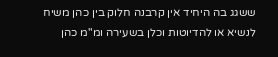ששגג בה היחיד אין קרבנה חלוק בין כהן משיח לנשיא או להדיוטות וכלן בשעירה ומ"מ כהן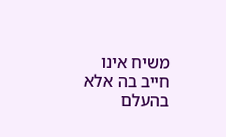משיח אינו חייב בה אלא בהעלם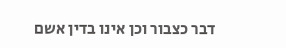דבר כצבור וכן אינו בדין אשם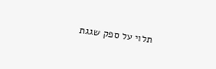תלוי על ספק שגגת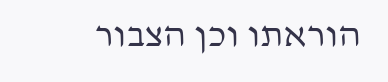הוראתו וכן הצבור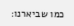כמו שביארנו: